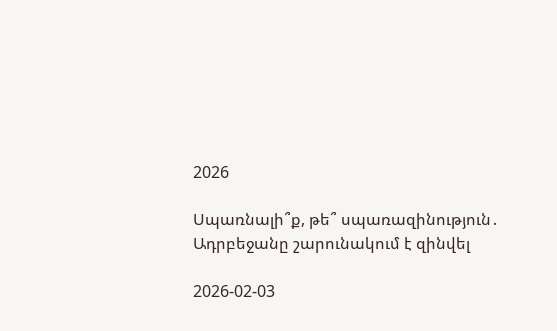2026

Սպառնալի՞ք, թե՞ սպառազինություն․ Ադրբեջանը շարունակում է զինվել

2026-02-03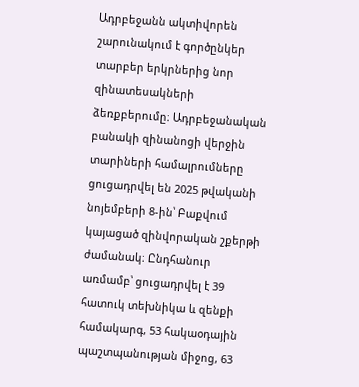Ադրբեջանն ակտիվորեն շարունակում է գործընկեր տարբեր երկրներից նոր զինատեսակների ձեռքբերումը։ Ադրբեջանական բանակի զինանոցի վերջին տարիների համալրումները ցուցադրվել են 2025 թվականի նոյեմբերի 8-ին՝ Բաքվում կայացած զինվորական շքերթի ժամանակ։ Ընդհանուր առմամբ՝ ցուցադրվել է 39 հատուկ տեխնիկա և զենքի համակարգ, 53 հակաօդային պաշտպանության միջոց, 63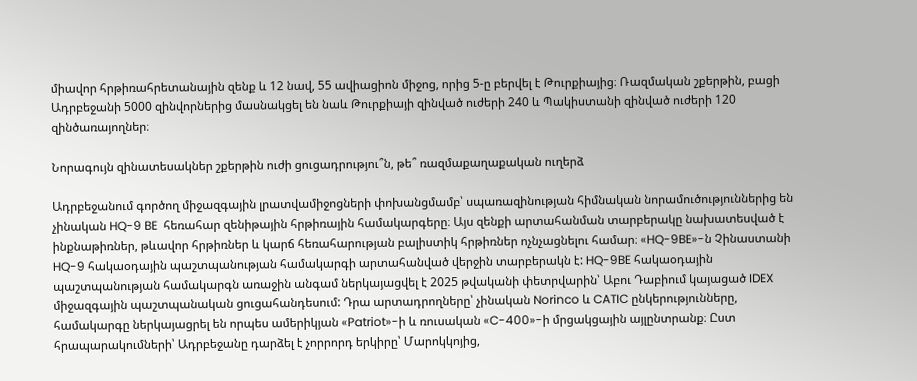միավոր հրթիռահրետանային զենք և 12 նավ, 55 ավիացիոն միջոց, որից 5-ը բերվել է Թուրքիայից։ Ռազմական շքերթին, բացի Ադրբեջանի 5000 զինվորներից մասնակցել են նաև Թուրքիայի զինված ուժերի 240 և Պակիստանի զինված ուժերի 120 զինծառայողներ։

Նորագույն զինատեսակներ շքերթին ուժի ցուցադրությու՞ն, թե՞ ռազմաքաղաքական ուղերձ

Ադրբեջանում գործող միջազգային լրատվամիջոցների փոխանցմամբ՝ սպառազինության հիմնական նորամուծություններից են չինական HQ-9 BE  հեռահար զենիթային հրթիռային համակարգերը։ Այս զենքի արտահանման տարբերակը նախատեսված է ինքնաթիռներ, թևավոր հրթիռներ և կարճ հեռահարության բալիստիկ հրթիռներ ոչնչացնելու համար։ «HQ-9BE»-ն Չինաստանի HQ-9 հակաօդային պաշտպանության համակարգի արտահանված վերջին տարբերակն է: HQ-9BE հակաօդային պաշտպանության համակարգն առաջին անգամ ներկայացվել է 2025 թվականի փետրվարին՝ Աբու Դաբիում կայացած IDEX միջազգային պաշտպանական ցուցահանդեսում: Դրա արտադրողները՝ չինական Norinco և CATIC ընկերությունները, համակարգը ներկայացրել են որպես ամերիկյան «Patriot»-ի և ռուսական «C-400»-ի մրցակցային այլընտրանք։ Ըստ հրապարակումների՝ Ադրբեջանը դարձել է չորրորդ երկիրը՝ Մարոկկոյից,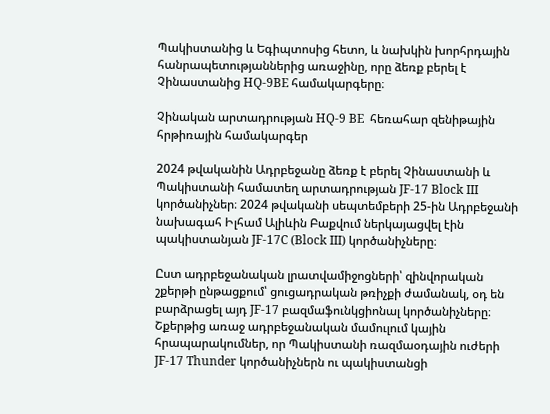Պակիստանից և Եգիպտոսից հետո, և նախկին խորհրդային հանրապետությաններից առաջինը, որը ձեռք բերել է Չինաստանից HQ-9BE համակարգերը։

Չինական արտադրության HQ-9 BE  հեռահար զենիթային հրթիռային համակարգեր

2024 թվականին Ադրբեջանը ձեռք է բերել Չինաստանի և Պակիստանի համատեղ արտադրության JF-17 Block III կործանիչներ։ 2024 թվականի սեպտեմբերի 25-ին Ադրբեջանի նախագահ Իլհամ Ալիևին Բաքվում ներկայացվել էին պակիստանյան JF-17C (Block III) կործանիչները։

Ըստ ադրբեջանական լրատվամիջոցների՝ զինվորական շքերթի ընթացքում՝ ցուցադրական թռիչքի ժամանակ, օդ են բարձրացել այդ JF-17 բազմաֆունկցիոնալ կործանիչները։ Շքերթից առաջ ադրբեջանական մամուլում կային հրապարակումներ, որ Պակիստանի ռազմաօդային ուժերի JF-17 Thunder կործանիչներն ու պակիստանցի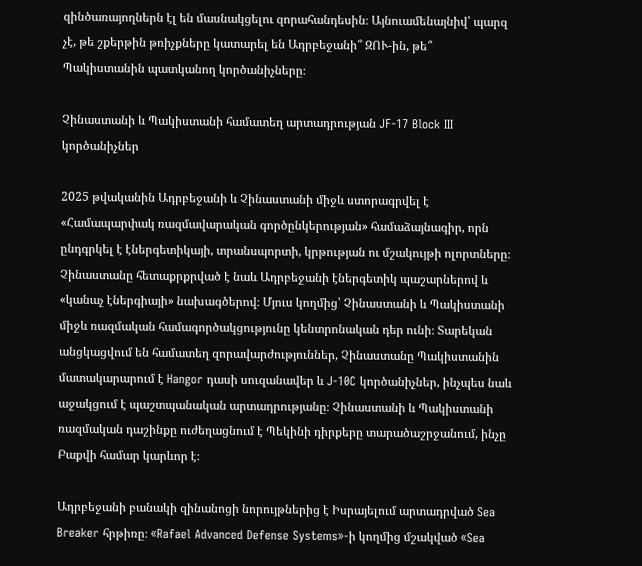զինծառայողներն էլ են մասնակցելու զորահանդեսին։ Այնուամենայնիվ՝ պարզ չէ, թե շքերթին թռիչքները կատարել են Ադրբեջանի՞ ԶՈՒ-ին, թե՞ Պակիստանին պատկանող կործանիչները։

Չինաստանի և Պակիստանի համատեղ արտադրության JF-17 Block III կործանիչներ

2025 թվականին Ադրբեջանի և Չինաստանի միջև ստորագրվել է «Համապարփակ ռազմավարական գործընկերության» համաձայնագիր, որն ընդգրկել է էներգետիկայի, տրանսպորտի, կրթության ու մշակույթի ոլորտները։ Չինաստանը հետաքրքրված է նաև Ադրբեջանի էներգետիկ պաշարներով և «կանաչ էներգիայի» նախագծերով։ Մյուս կողմից՝ Չինաստանի և Պակիստանի միջև ռազմական համագործակցությունը կենտրոնական դեր ունի։ Տարեկան անցկացվում են համատեղ զորավարժություններ, Չինաստանը Պակիստանին մատակարարում է Hangor դասի սուզանավեր և J-10C կործանիչներ, ինչպես նաև աջակցում է պաշտպանական արտադրությանը։ Չինաստանի և Պակիստանի ռազմական դաշինքը ուժեղացնում է Պեկինի դիրքերը տարածաշրջանում, ինչը Բաքվի համար կարևոր է։

Ադրբեջանի բանակի զինանոցի նորույթներից է Իսրայելում արտադրված Sea Breaker հրթիռը։ «Rafael Advanced Defense Systems»-ի կողմից մշակված «Sea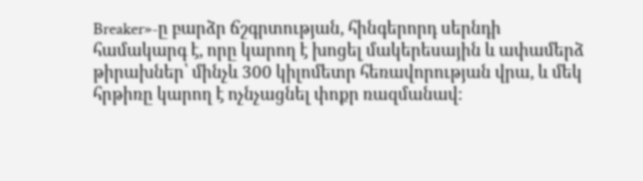Breaker»-ը բարձր ճշգրտության, հինգերորդ սերնդի համակարգ է, որը կարող է խոցել մակերեսային և ափամերձ թիրախներ՝ մինչև 300 կիլոմետր հեռավորության վրա, և մեկ հրթիռը կարող է ոչնչացնել փոքր ռազմանավ։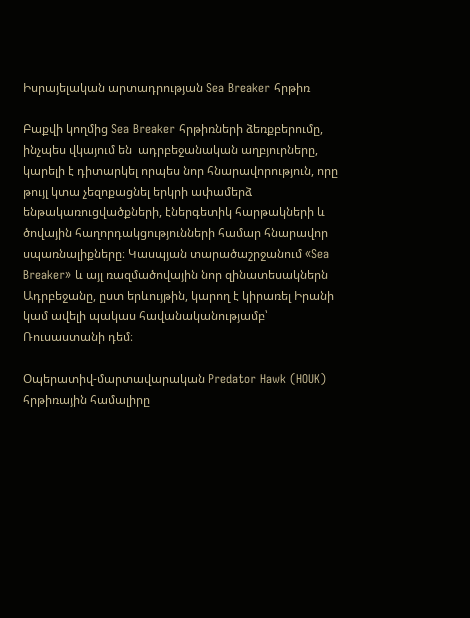Իսրայելական արտադրության Sea Breaker հրթիռ

Բաքվի կողմից Sea Breaker հրթիռների ձեռքբերումը, ինչպես վկայում են  ադրբեջանական աղբյուրները, կարելի է դիտարկել որպես նոր հնարավորություն, որը թույլ կտա չեզոքացնել երկրի ափամերձ ենթակառուցվածքների, էներգետիկ հարթակների և ծովային հաղորդակցությունների համար հնարավոր սպառնալիքները։ Կասպյան տարածաշրջանում «Sea Breaker» և այլ ռազմածովային նոր զինատեսակներն Ադրբեջանը, ըստ երևույթին, կարող է կիրառել Իրանի կամ ավելի պակաս հավանականությամբ՝ Ռուսաստանի դեմ։

Օպերատիվ-մարտավարական Predator Hawk (HOUK) հրթիռային համալիրը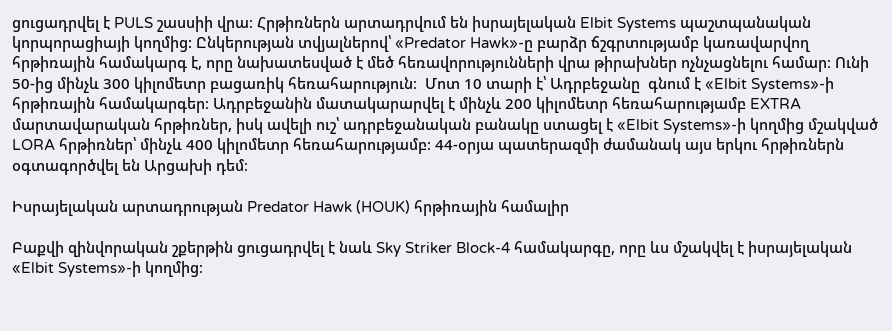ցուցադրվել է PULS շասսիի վրա։ Հրթիռներն արտադրվում են իսրայելական Elbit Systems պաշտպանական կորպորացիայի կողմից: Ընկերության տվյալներով՝ «Predator Hawk»-ը բարձր ճշգրտությամբ կառավարվող հրթիռային համակարգ է, որը նախատեսված է մեծ հեռավորությունների վրա թիրախներ ոչնչացնելու համար։ Ունի 50-ից մինչև 300 կիլոմետր բացառիկ հեռահարություն։  Մոտ 10 տարի է՝ Ադրբեջանը  գնում է «Elbit Systems»-ի հրթիռային համակարգեր։ Ադրբեջանին մատակարարվել է մինչև 200 կիլոմետր հեռահարությամբ EXTRA մարտավարական հրթիռներ, իսկ ավելի ուշ՝ ադրբեջանական բանակը ստացել է «Elbit Systems»-ի կողմից մշակված LORA հրթիռներ՝ մինչև 400 կիլոմետր հեռահարությամբ։ 44-օրյա պատերազմի ժամանակ այս երկու հրթիռներն օգտագործվել են Արցախի դեմ։

Իսրայելական արտադրության Predator Hawk (HOUK) հրթիռային համալիր

Բաքվի զինվորական շքերթին ցուցադրվել է նաև Sky Striker Block-4 համակարգը, որը ևս մշակվել է իսրայելական «Elbit Systems»-ի կողմից։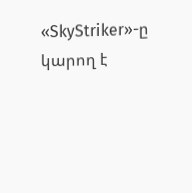«SkyStriker»-ը կարող է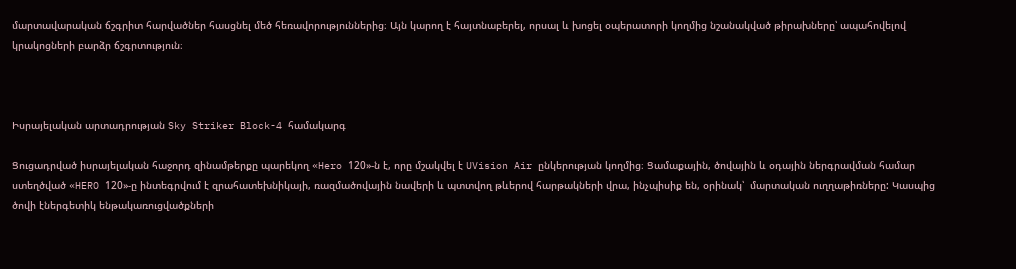մարտավարական ճշգրիտ հարվածներ հասցնել մեծ հեռավորություններից։ Այն կարող է հայտնաբերել, որսալ և խոցել օպերատորի կողմից նշանակված թիրախները՝ ապահովելով կրակոցների բարձր ճշգրտություն։



Իսրայելական արտադրության Sky Striker Block-4 համակարգ

Ցուցադրված իսրայելական հաջորդ զինամթերքը պարեկող «Hero 120»-ն է, որը մշակվել է UVision Air ընկերության կողմից։ Ցամաքային, ծովային և օդային ներգրավման համար ստեղծված «HERO 120»-ը ինտեգրվում է զրահատեխնիկայի, ռազմածովային նավերի և պտտվող թևերով հարթակների վրա, ինչպիսիք են, օրինակ՝  մարտական ուղղաթիռները: Կասպից ծովի էներգետիկ ենթակառուցվածքների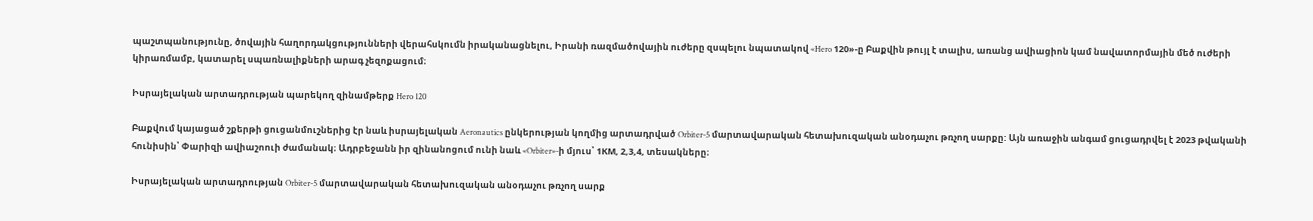պաշտպանությունը, ծովային հաղորդակցությունների վերահսկումն իրականացնելու, Իրանի ռազմածովային ուժերը զսպելու նպատակով «Hero 120»-ը Բաքվին թույլ է տալիս, առանց ավիացիոն կամ նավատորմային մեծ ուժերի կիրառմամբ, կատարել սպառնալիքների արագ չեզոքացում։

Իսրայելական արտադրության պարեկող զինամթերք Hero 120

Բաքվում կայացած շքերթի ցուցանմուշներից էր նաև իսրայելական Aeronautics ընկերության կողմից արտադրված Orbiter-5 մարտավարական հետախուզական անօդաչու թռչող սարքը: Այն առաջին անգամ ցուցադրվել է 2023 թվականի հունիսին՝ Փարիզի ավիաշոուի ժամանակ։ Ադրբեջանն իր զինանոցում ունի նաև «Orbiter»-ի մյուս՝ 1КM, 2,3,4, տեսակները։

Իսրայելական արտադրության Orbiter-5 մարտավարական հետախուզական անօդաչու թռչող սարք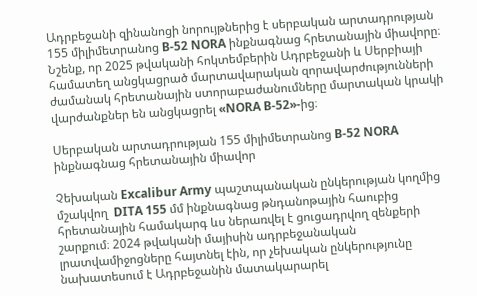Ադրբեջանի զինանոցի նորույթներից է սերբական արտադրության 155 միլիմետրանոց B-52 NORA ինքնագնաց հրետանային միավորը։ Նշենք, որ 2025 թվականի հոկտեմբերին Ադրբեջանի և Սերբիայի համատեղ անցկացրած մարտավարական զորավարժությունների ժամանակ հրետանային ստորաբաժանումները մարտական կրակի վարժանքներ են անցկացրել «NORA B-52»-ից։

Սերբական արտադրության 155 միլիմետրանոց B-52 NORA ինքնագնաց հրետանային միավոր

Չեխական Excalibur Army պաշտպանական ընկերության կողմից մշակվող  DITA 155 մմ ինքնագնաց թնդանոթային հաուբից հրետանային համակարգ ևս ներառվել է ցուցադրվող զենքերի շարքում։ 2024 թվականի մայիսին ադրբեջանական լրատվամիջոցները հայտնել էին, որ չեխական ընկերությունը նախատեսում է Ադրբեջանին մատակարարել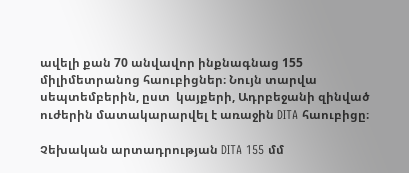ավելի քան 70 անվավոր ինքնագնաց 155 միլիմետրանոց հաուբիցներ։ Նույն տարվա սեպտեմբերին, ըստ  կայքերի, Ադրբեջանի զինված ուժերին մատակարարվել է առաջին DITA հաուբիցը։

Չեխական արտադրության DITA 155 մմ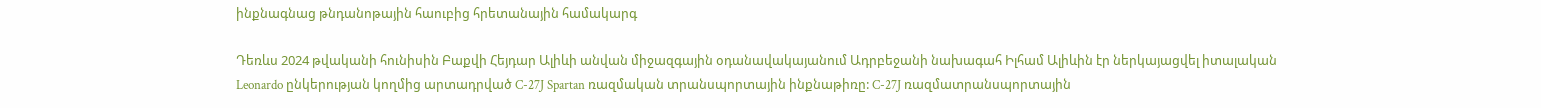ինքնագնաց թնդանոթային հաուբից հրետանային համակարգ

Դեռևս 2024 թվականի հունիսին Բաքվի Հեյդար Ալիևի անվան միջազգային օդանավակայանում Ադրբեջանի նախագահ Իլհամ Ալիևին էր ներկայացվել իտալական Leonardo ընկերության կողմից արտադրված C-27J Spartan ռազմական տրանսպորտային ինքնաթիռը: C-27J ռազմատրանսպորտային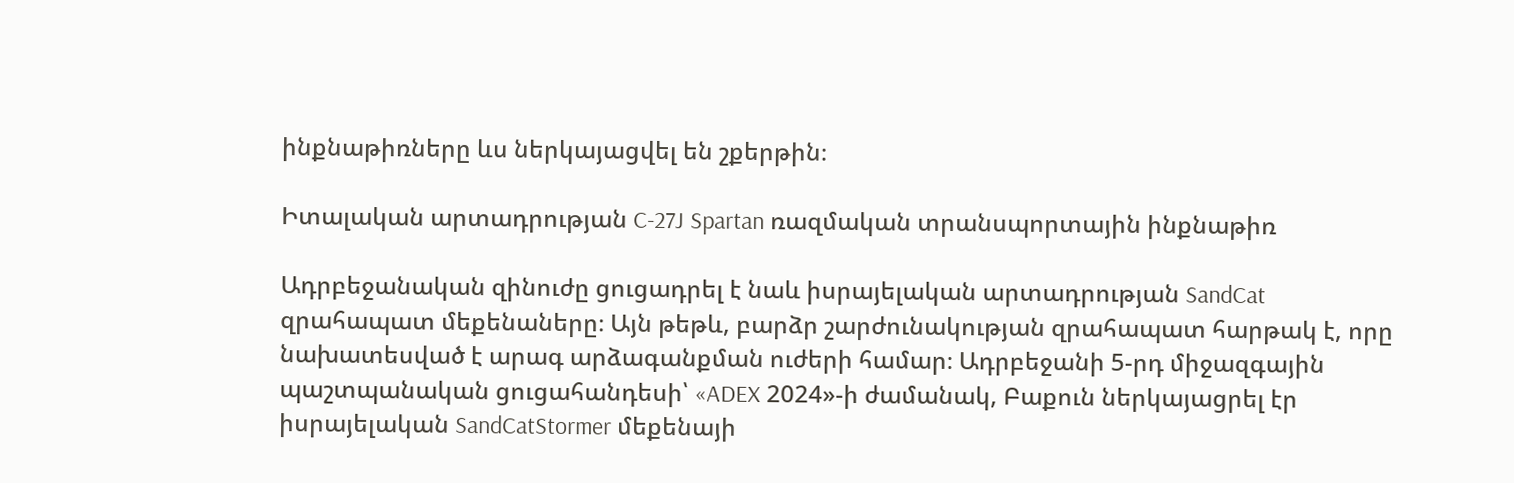ինքնաթիռները ևս ներկայացվել են շքերթին։

Իտալական արտադրության C-27J Spartan ռազմական տրանսպորտային ինքնաթիռ

Ադրբեջանական զինուժը ցուցադրել է նաև իսրայելական արտադրության SandCat զրահապատ մեքենաները։ Այն թեթև, բարձր շարժունակության զրահապատ հարթակ է, որը նախատեսված է արագ արձագանքման ուժերի համար։ Ադրբեջանի 5-րդ միջազգային պաշտպանական ցուցահանդեսի՝ «ADEX 2024»-ի ժամանակ, Բաքուն ներկայացրել էր իսրայելական SandCatStormer մեքենայի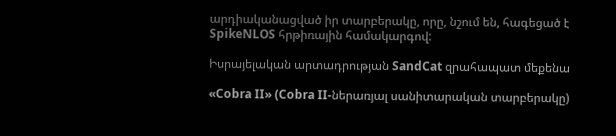արդիականացված իր տարբերակը, որը, նշում են, հագեցած է SpikeNLOS հրթիռային համակարգով:

Իսրայելական արտադրության SandCat զրահապատ մեքենա

«Cobra II» (Cobra II-ներառյալ սանիտարական տարբերակը)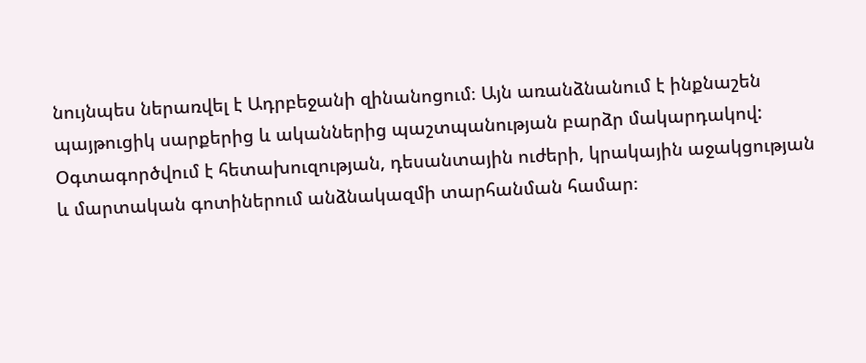նույնպես ներառվել է Ադրբեջանի զինանոցում։ Այն առանձնանում է ինքնաշեն պայթուցիկ սարքերից և ականներից պաշտպանության բարձր մակարդակով: Օգտագործվում է հետախուզության, դեսանտային ուժերի, կրակային աջակցության և մարտական գոտիներում անձնակազմի տարհանման համար։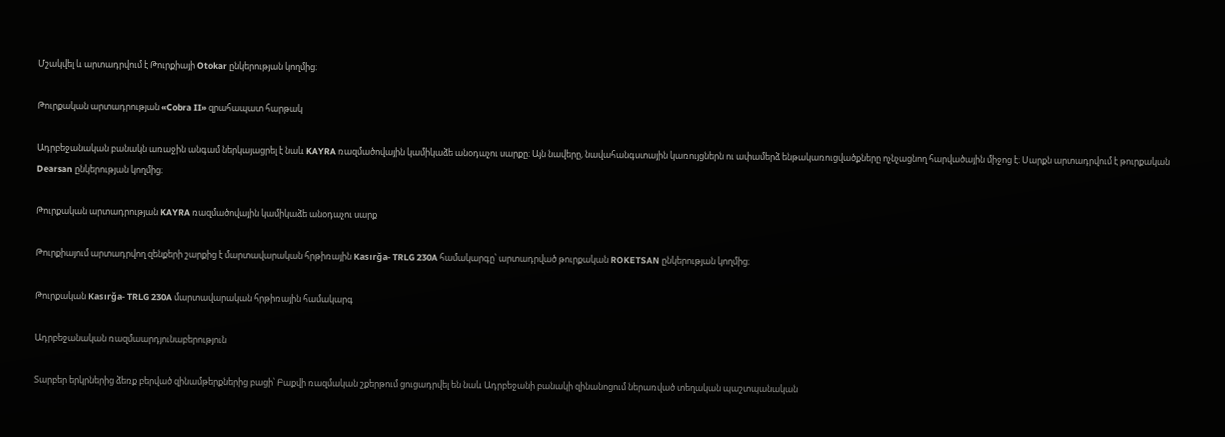Մշակվել և արտադրվում է Թուրքիայի Otokar ընկերության կողմից։

Թուրքական արտադրության «Cobra II» զրահապատ հարթակ

Ադրբեջանական բանակն առաջին անգամ ներկայացրել է նաև KAYRA ռազմածովային կամիկաձե անօդաչու սարքը։ Այն նավերը, նավահանգստային կառույցներն ու ափամերձ ենթակառուցվածքները ոչնչացնող հարվածային միջոց է։ Սարքն արտադրվում է թուրքական Dearsan ընկերության կողմից։

Թուրքական արտադրության KAYRA ռազմածովային կամիկաձե անօդաչու սարք

Թուրքիայում արտադրվող զենքերի շարքից է մարտավարական հրթիռային Kasırğa- TRLG 230A համակարգը՝ արտադրված թուրքական ROKETSAN ընկերության կողմից։

Թուրքական Kasırğa- TRLG 230A մարտավարական հրթիռային համակարգ

Ադրբեջանական ռազմաարդյունաբերություն

Տարբեր երկրներից ձեռք բերված զինամթերքներից բացի՝ Բաքվի ռազմական շքերթում ցուցադրվել են նաև Ադրբեջանի բանակի զինանոցում ներառված տեղական պաշտպանական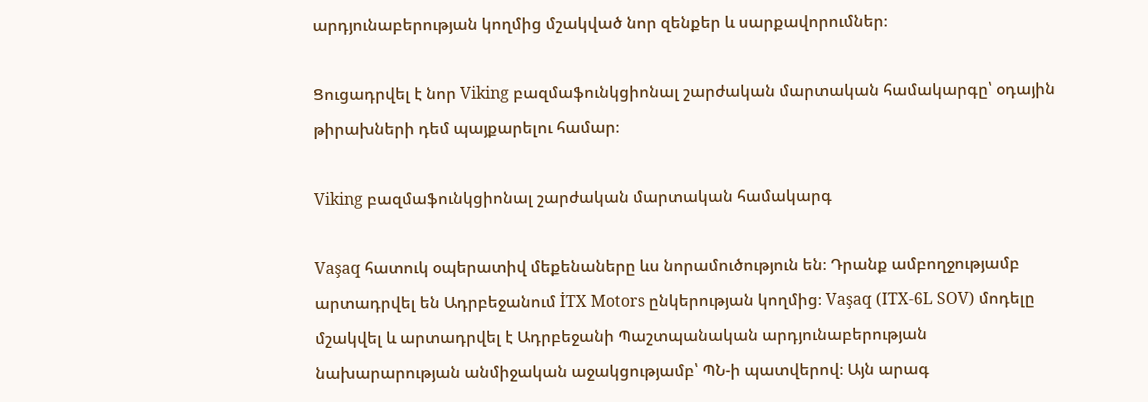արդյունաբերության կողմից մշակված նոր զենքեր և սարքավորումներ։

Ցուցադրվել է նոր Viking բազմաֆունկցիոնալ շարժական մարտական համակարգը՝ օդային թիրախների դեմ պայքարելու համար։

Viking բազմաֆունկցիոնալ շարժական մարտական համակարգ

Vaşaq հատուկ օպերատիվ մեքենաները ևս նորամուծություն են։ Դրանք ամբողջությամբ արտադրվել են Ադրբեջանում İTX Motors ընկերության կողմից։ Vaşaq (ITX-6L SOV) մոդելը մշակվել և արտադրվել է Ադրբեջանի Պաշտպանական արդյունաբերության նախարարության անմիջական աջակցությամբ՝ ՊՆ-ի պատվերով։ Այն արագ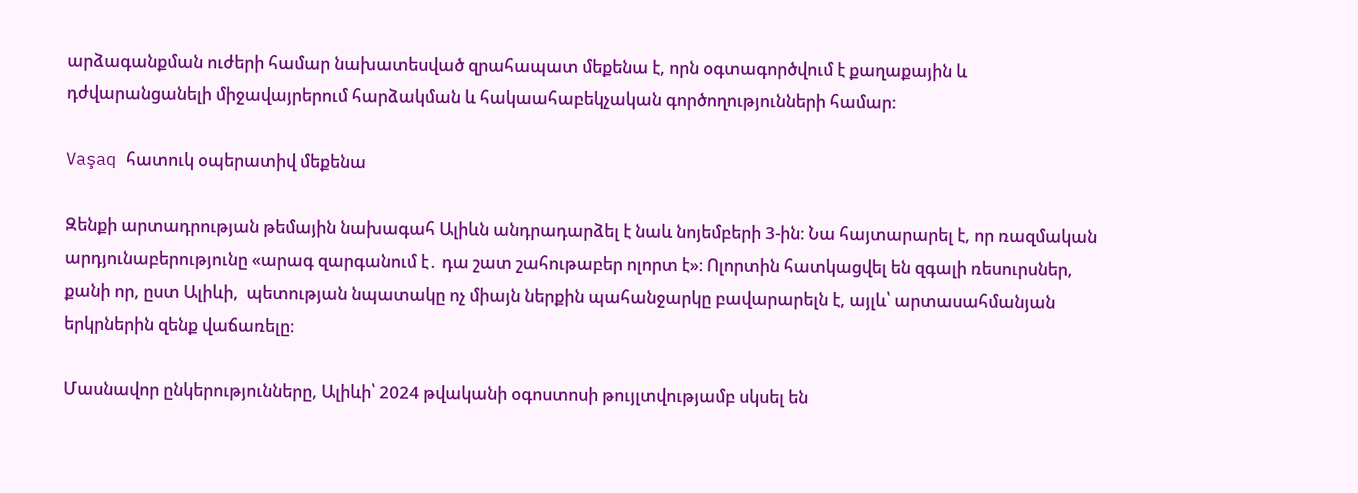արձագանքման ուժերի համար նախատեսված զրահապատ մեքենա է, որն օգտագործվում է քաղաքային և դժվարանցանելի միջավայրերում հարձակման և հակաահաբեկչական գործողությունների համար:

Vaşaq հատուկ օպերատիվ մեքենա

Զենքի արտադրության թեմային նախագահ Ալիևն անդրադարձել է նաև նոյեմբերի 3-ին։ Նա հայտարարել է, որ ռազմական արդյունաբերությունը «արագ զարգանում է․ դա շատ շահութաբեր ոլորտ է»։ Ոլորտին հատկացվել են զգալի ռեսուրսներ, քանի որ, ըստ Ալիևի,  պետության նպատակը ոչ միայն ներքին պահանջարկը բավարարելն է, այլև՝ արտասահմանյան երկրներին զենք վաճառելը։

Մասնավոր ընկերությունները, Ալիևի՝ 2024 թվականի օգոստոսի թույլտվությամբ սկսել են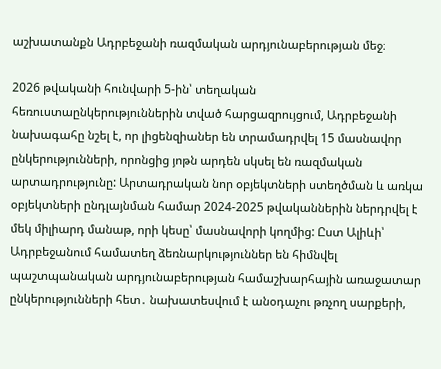աշխատանքն Ադրբեջանի ռազմական արդյունաբերության մեջ։

2026 թվականի հունվարի 5-ին՝ տեղական հեռուստաընկերություններին տված հարցազրույցում, Ադրբեջանի նախագահը նշել է, որ լիցենզիաներ են տրամադրվել 15 մասնավոր ընկերությունների, որոնցից յոթն արդեն սկսել են ռազմական արտադրությունը: Արտադրական նոր օբյեկտների ստեղծման և առկա օբյեկտների ընդլայնման համար 2024-2025 թվականներին ներդրվել է մեկ միլիարդ մանաթ, որի կեսը՝ մասնավորի կողմից: Ըստ Ալիևի՝ Ադրբեջանում համատեղ ձեռնարկություններ են հիմնվել պաշտպանական արդյունաբերության համաշխարհային առաջատար ընկերությունների հետ․ նախատեսվում է անօդաչու թռչող սարքերի,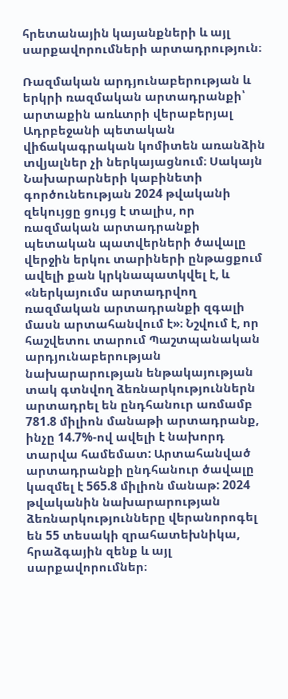հրետանային կայանքների և այլ սարքավորումների արտադրություն։

Ռազմական արդյունաբերության և երկրի ռազմական արտադրանքի՝ արտաքին առևտրի վերաբերյալ Ադրբեջանի պետական վիճակագրական կոմիտեն առանձին տվյալներ չի ներկայացնում։ Սակայն Նախարարների կաբինետի գործունեության 2024 թվականի զեկույցը ցույց է տալիս, որ ռազմական արտադրանքի պետական պատվերների ծավալը վերջին երկու տարիների ընթացքում ավելի քան կրկնապատկվել է, և «ներկայումս արտադրվող ռազմական արտադրանքի զգալի մասն արտահանվում է»։ Նշվում է, որ հաշվետու տարում Պաշտպանական արդյունաբերության նախարարության ենթակայության տակ գտնվող ձեռնարկություններն արտադրել են ընդհանուր առմամբ 781.8 միլիոն մանաթի արտադրանք, ինչը 14.7%-ով ավելի է նախորդ տարվա համեմատ: Արտահանված արտադրանքի ընդհանուր ծավալը կազմել է 565.8 միլիոն մանաթ: 2024 թվականին նախարարության ձեռնարկությունները վերանորոգել են 55 տեսակի զրահատեխնիկա, հրաձգային զենք և այլ սարքավորումներ։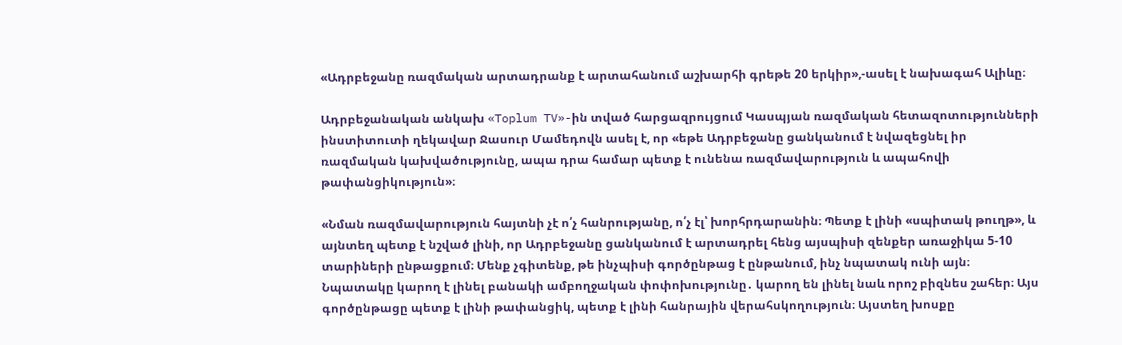«Ադրբեջանը ռազմական արտադրանք է արտահանում աշխարհի գրեթե 20 երկիր»,-ասել է նախագահ Ալիևը։

Ադրբեջանական անկախ «Toplum TV»-ին տված հարցազրույցում Կասպյան ռազմական հետազոտությունների ինստիտուտի ղեկավար Ջասուր Մամեդովն ասել է, որ «եթե Ադրբեջանը ցանկանում է նվազեցնել իր ռազմական կախվածությունը, ապա դրա համար պետք է ունենա ռազմավարություն և ապահովի թափանցիկություն»։

«Նման ռազմավարություն հայտնի չէ ո՛չ հանրությանը, ո՛չ էլ՝ խորհրդարանին։ Պետք է լինի «սպիտակ թուղթ», և այնտեղ պետք է նշված լինի, որ Ադրբեջանը ցանկանում է արտադրել հենց այսպիսի զենքեր առաջիկա 5-10 տարիների ընթացքում։ Մենք չգիտենք, թե ինչպիսի գործընթաց է ընթանում, ինչ նպատակ ունի այն։ Նպատակը կարող է լինել բանակի ամբողջական փոփոխությունը․ կարող են լինել նաև որոշ բիզնես շահեր։ Այս գործընթացը պետք է լինի թափանցիկ, պետք է լինի հանրային վերահսկողություն։ Այստեղ խոսքը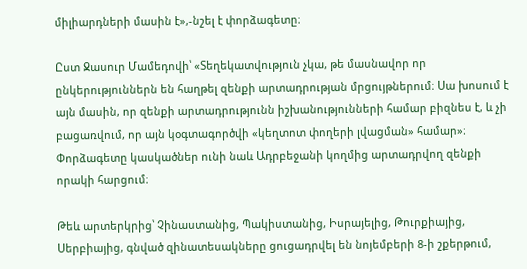միլիարդների մասին է»,-նշել է փորձագետը։

Ըստ Ջասուր Մամեդովի՝ «Տեղեկատվություն չկա, թե մասնավոր որ ընկերություններն են հաղթել զենքի արտադրության մրցույթներում։ Սա խոսում է այն մասին, որ զենքի արտադրությունն իշխանությունների համար բիզնես է, և չի բացառվում, որ այն կօգտագործվի «կեղտոտ փողերի լվացման» համար»։ Փորձագետը կասկածներ ունի նաև Ադրբեջանի կողմից արտադրվող զենքի որակի հարցում։

Թեև արտերկրից՝ Չինաստանից, Պակիստանից, Իսրայելից, Թուրքիայից, Սերբիայից, գնված զինատեսակները ցուցադրվել են նոյեմբերի 8-ի շքերթում,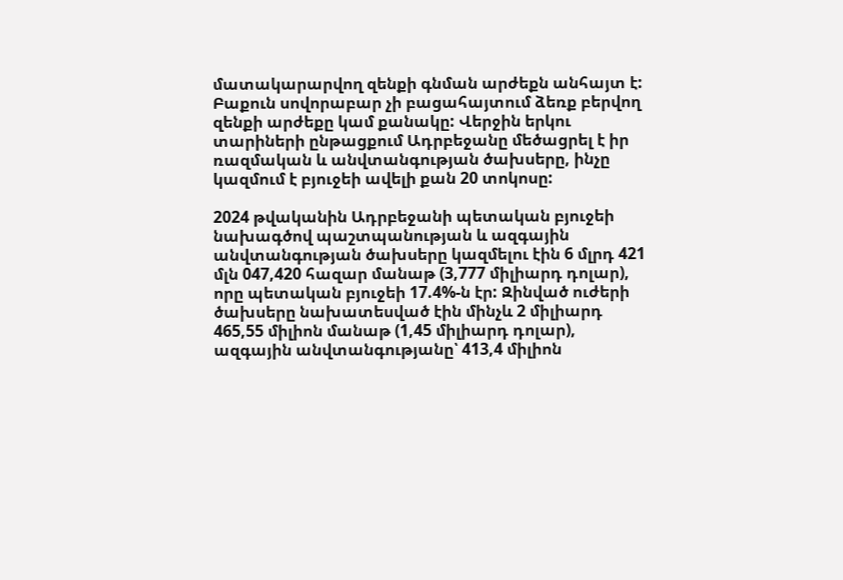մատակարարվող զենքի գնման արժեքն անհայտ է: Բաքուն սովորաբար չի բացահայտում ձեռք բերվող զենքի արժեքը կամ քանակը: Վերջին երկու տարիների ընթացքում Ադրբեջանը մեծացրել է իր ռազմական և անվտանգության ծախսերը, ինչը կազմում է բյուջեի ավելի քան 20 տոկոսը:

2024 թվականին Ադրբեջանի պետական բյուջեի նախագծով պաշտպանության և ազգային անվտանգության ծախսերը կազմելու էին 6 մլրդ 421 մլն 047,420 հազար մանաթ (3,777 միլիարդ դոլար), որը պետական բյուջեի 17.4%-ն էր: Զինված ուժերի ծախսերը նախատեսված էին մինչև 2 միլիարդ 465,55 միլիոն մանաթ (1,45 միլիարդ դոլար), ազգային անվտանգությանը՝ 413,4 միլիոն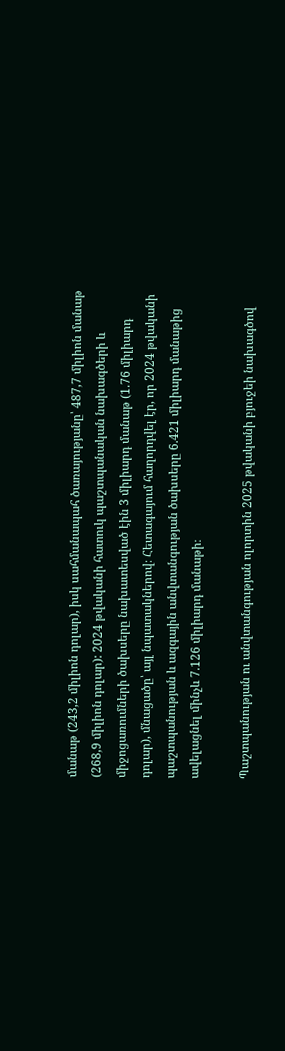մանաթ (243,2 միլիոն դոլար), իսկ սահմանապահ ծառայությանը՝ 487,7 միլիոն մանաթ (268,9 միլիոն դոլար): 2024 թվականի հատուկ պաշտպանական նախագծերի և միջոցառումների ծախսերը նախատեսված էին 3 միլիարդ մանաթ (1.76 միլիարդ դոլար), մնացածը՝ այլ նպատակներով։ Հետագայում հաղորդվել էր, որ 2024 թվականի պաշտպանության և ազգային անվտանգության ծախսերը 6.421 միլիարդ մանաթից ավելացնել մինչև 7.126 միլիարդ մանաթի։

Պաշտպանության ու անվտանգության ոլորտին 2025 թվականի բյուջեի նախագծով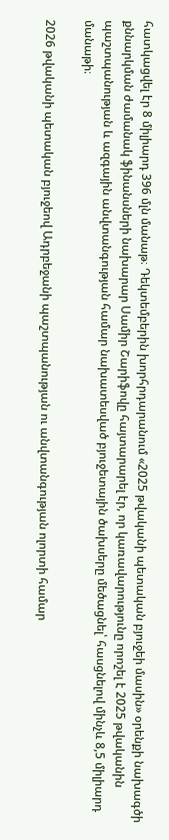հատկացվել էր 8 միլիարդ 396 մլն մանաթ։ Դեկտեմբերին խորհրդարանում «2025 թվականի պետական բյուջեի մասին» օրենքի նախագծի քննարկման ժամանակ ֆինանսների նախարար Սամիր Շարիֆովը հայտարարել էր, որ կառավարությունը որոշել է 2025 թվականին պաշտպանության և ազգային անվտանգության համար նախատեսված բյուջետային ծախսերը մեծացնել՝ հասցնելով մինչև 8,5 միլիարդ մանաթի։

2026 թվականի պետական բյուջեով Ադրբեջանի պաշտպանության ու անվտանգության ոլորտի համար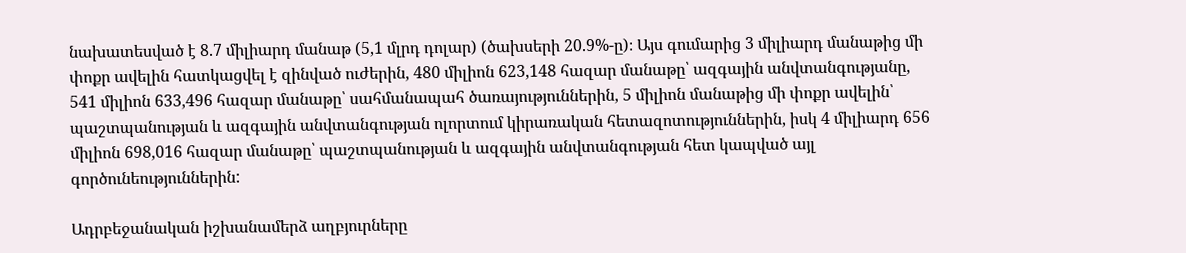նախատեսված է 8.7 միլիարդ մանաթ (5,1 մլրդ դոլար) (ծախսերի 20.9%-ը)։ Այս գումարից 3 միլիարդ մանաթից մի փոքր ավելին հատկացվել է զինված ուժերին, 480 միլիոն 623,148 հազար մանաթը՝ ազգային անվտանգությանը, 541 միլիոն 633,496 հազար մանաթը՝ սահմանապահ ծառայություններին, 5 միլիոն մանաթից մի փոքր ավելին՝ պաշտպանության և ազգային անվտանգության ոլորտում կիրառական հետազոտություններին, իսկ 4 միլիարդ 656 միլիոն 698,016 հազար մանաթը՝ պաշտպանության և ազգային անվտանգության հետ կապված այլ գործունեություններին:

Ադրբեջանական իշխանամերձ աղբյուրները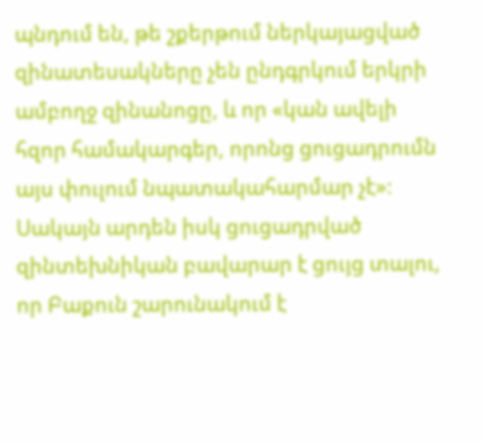պնդում են, թե շքերթում ներկայացված զինատեսակները չեն ընդգրկում երկրի ամբողջ զինանոցը, և որ «կան ավելի հզոր համակարգեր, որոնց ցուցադրումն այս փուլում նպատակահարմար չէ»։ Սակայն արդեն իսկ ցուցադրված զինտեխնիկան բավարար է ցույց տալու, որ Բաքուն շարունակում է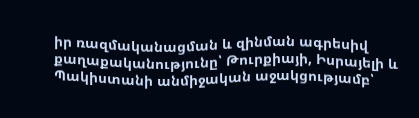իր ռազմականացման և զինման ագրեսիվ քաղաքականությունը՝ Թուրքիայի, Իսրայելի և Պակիստանի անմիջական աջակցությամբ՝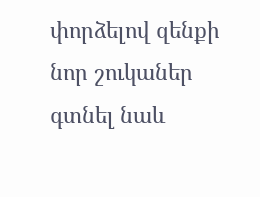փորձելով զենքի նոր շուկաներ գտնել նաև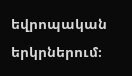եվրոպական երկրներում։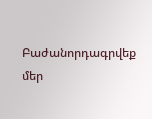Բաժանորդագրվեք մեր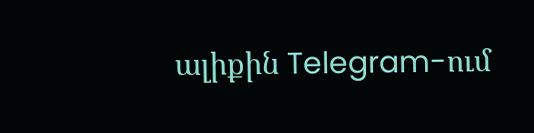ալիքին Telegram-ում